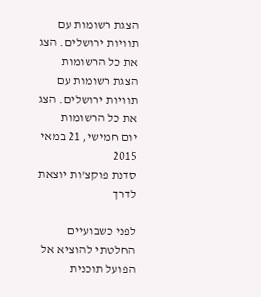הצגת רשומות עם תוויות ירושלים. הצג את כל הרשומות
הצגת רשומות עם תוויות ירושלים. הצג את כל הרשומות
יום חמישי, 21 במאי 2015
סדנת פוקצ'ות יוצאת לדרך

לפני כשבועיים החלטתי להוציא אל הפועל תוכנית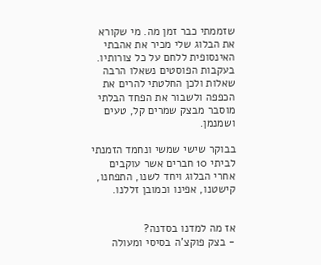שזממתי כבר זמן מה. מי שקורא את הבלוג שלי מכיר את אהבתי האינסופית ללחם על כל צורותיו. בעקבות הפוסטים נשאלו הרבה שאלות ולכן החלטתי להרים את הכפפה ולשבור את הפחד הבלתי מוסבר מבצק שמרים קל, טעים ושמנמן.

בבוקר שישי שמשי ונחמד הזמנתי לביתי 10 חברים אשר עוקבים אחרי הבלוג ויחד לשנו, התפחנו, קישטנו, אפינו וכמובן זללנו.


אז מה למדנו בסדנה?
- בצק פוקצ'ה בסיסי ומעולה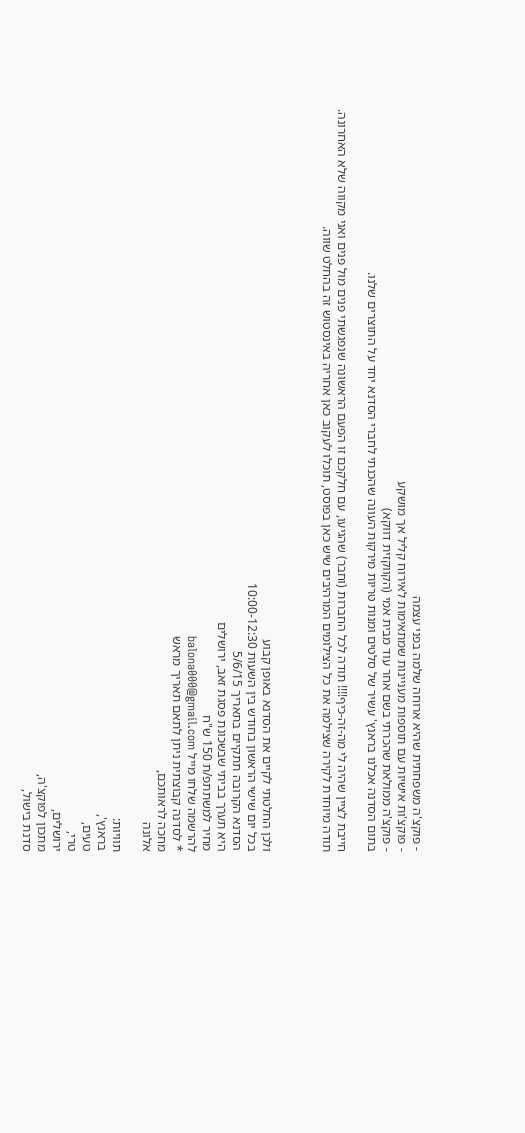- פוקצ'ה משפחתית שהיא ארוחה שלמה בפני עצמה
- פוקצ'ות אישיות עם תוספות מעניינות שמתאימות לאירוח קליל אך מושקע
- פוקצ'ה ממולאת שהכרתי בשם אחר עוד מבית אמי (הקווקזית דווקא)
בתום הסדנה אכלנו בראנץ' עשיר של סלטים ומנות טריות מירקות העונה שהכנתי לחברי הסדנא יחד על התוצרים שלנו.

חייבת לציין שהיה לי מה-זה-כיף!!!! תודה לכל החברות (וחבר) שהגיעו, עם חלקכם זו הפעם הראשונה שנפגשתי פנים מול פנים ואני מקווה שלא האחרונה.
תודה מיוחדת לקירה שצילמה את כל הצילומים המרהיבים שיש כאן בפוסט, תוכלו לעקוב כאן אחריה באינסטוש זה בהחלט שווה.



ולכן החלטתי לקיים את הסדנא באופן קבוע
בכל יום שישי הראשון בחודש בין השעות 10:00-12:30
הסדנא הקרובה תתקיים בתאריך 5/6/15
היא תערך בביתי שבשכונת פסגת זאב, ירושלים
מחיר למשתתפ/ת 150 ש"ח
להרשמה שלחו מייל balona000@gmail.com
* לסדנה קבוצתית ניתן לתאם תאריך מראש
מחכה לראותכם,
אלונה

תוויות:
בראנץ',
טעים,
טרי,
ירושלים,
מתכון לפוקצ'ה,
סדנת בישול,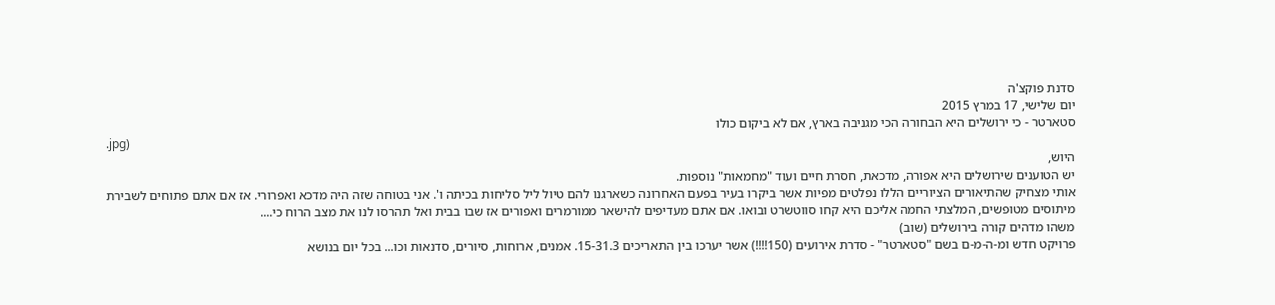סדנת פוקצ'ה
יום שלישי, 17 במרץ 2015
סטארטר - כי ירושלים היא הבחורה הכי מגניבה בארץ, אם לא ביקום כולו
.jpg)
היוש,
יש הטוענים שירושלים היא אפורה, מדכאת, חסרת חיים ועוד "מחמאות" נוספות.
אותי מצחיק שהתיאורים הציוריים הללו נפלטים מפיות אשר ביקרו בעיר בפעם האחרונה כשארגנו להם טיול ליל סליחות בכיתה ו'. אני בטוחה שזה היה מדכא ואפרורי. אז אם אתם פתוחים לשבירת מיתוסים מטופשים, המלצתי החמה אליכם היא קחו סווטשרט ובואו. אם אתם מעדיפים להישאר ממורמרים ואפורים אז שבו בבית ואל תהרסו לנו את מצב הרוח כי....
משהו מדהים קורה בירושלים (שוב)
פרויקט חדש ומ-ה-מ-ם בשם "סטארטר" - סדרת אירועים (150!!!!) אשר יערכו בין התאריכים 15-31.3. אמנים, ארוחות, סיורים, סדנאות וכו... בכל יום בנושא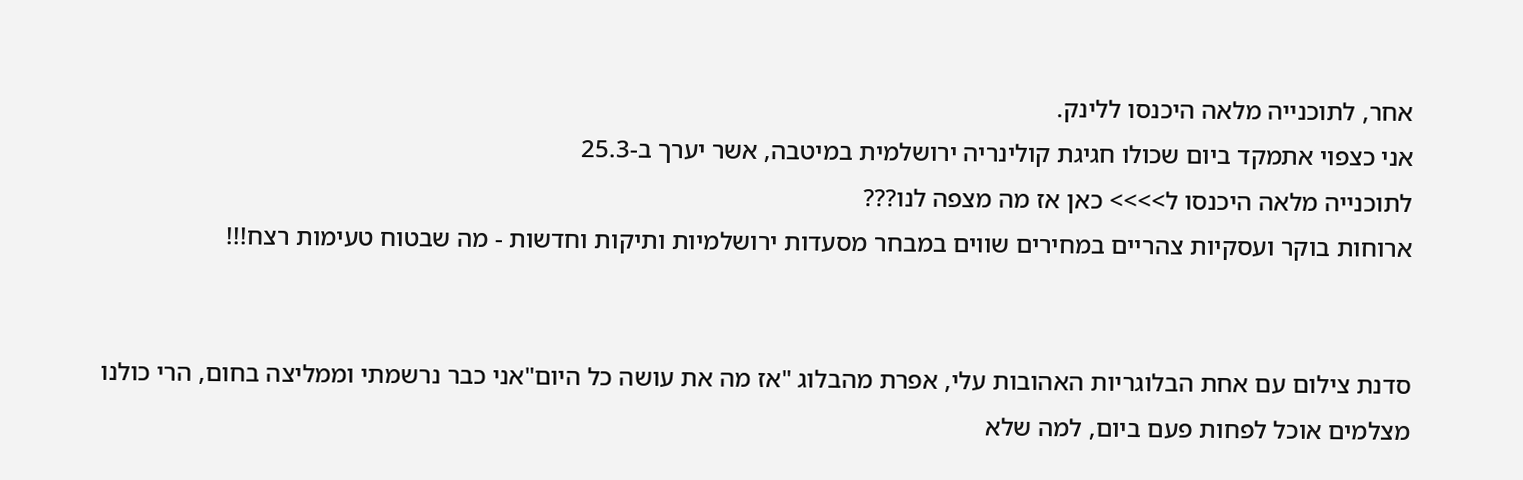אחר, לתוכנייה מלאה היכנסו ללינק.
אני כצפוי אתמקד ביום שכולו חגיגת קולינריה ירושלמית במיטבה, אשר יערך ב-25.3
לתוכנייה מלאה היכנסו ל>>>> כאן אז מה מצפה לנו???
ארוחות בוקר ועסקיות צהריים במחירים שווים במבחר מסעדות ירושלמיות ותיקות וחדשות - מה שבטוח טעימות רצח!!!


סדנת צילום עם אחת הבלוגריות האהובות עלי, אפרת מהבלוג "אז מה את עושה כל היום"אני כבר נרשמתי וממליצה בחום, הרי כולנו מצלמים אוכל לפחות פעם ביום, למה שלא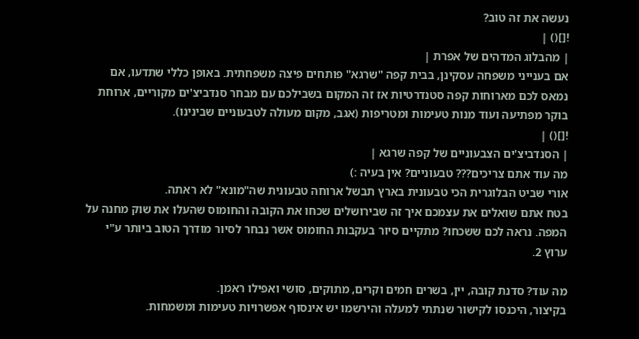נעשה את זה טוב?
![]() |
| מהבלוג המדהים של אפרת |
אם בענייני משפחה עסקינן, בבית קפה "שרגא" פותחים פיצה משפחתית. באופן כללי שתדעו, אם נמאס לכם מארוחות קפה סטנדרטיות אז זה המקום בשבילכם עם מבחר סנדביצ'ים מקוריים, ארוחת בוקר מפתיעה ועוד מנות טעימות ומטריפות (אגב, מקום מעולה לטבעוניים שבינינו).
![]() |
| הסנדביצ'ים הצבעוניים של קפה שרגא |
מה עוד אתם צריכים??? טבעוניים? אין בעיה :)
אורי שביט הבלוגרית הכי טבעונית בארץ תבשל ארוחה טבעונית שה"מונא" לא ראתה.
בטח אתם שואלים את עצמכם איך זה שבירושלים שכחו את הקובה והחומוס שהעלו את שוק מחנה על המפה. נראה לכם ששכחו? מתקיים סיור בעקבות החומוס אשר נבחר לסיור מודרך הטוב ביותר ע"י ערוץ 2.

מה עוד? סדנת קובה, יין, בשרים חמים וקרים, מתוקים, סושי ואפילו ראמן.
בקיצור, היכנסו לקישור שנתתי למעלה והירשמו יש אינסוף אפשרויות טעימות ומשמחות.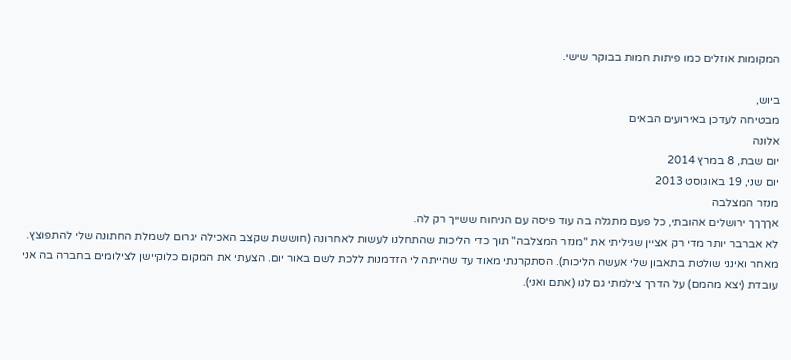המקומות אוזלים כמו פיתות חמות בבוקר שישי.

ביוש,
מבטיחה לעדכן באירועים הבאים
אלונה
יום שבת, 8 במרץ 2014
יום שני, 19 באוגוסט 2013
מנזר המצלבה
אךךךך ירושלים אהובתי, כל פעם מתגלה בה עוד פיסה עם הניחוח ששייך רק לה.
לא אברבר יותר מדי רק אציין שגיליתי את "מנזר המצלבה" תוך כדי הליכות שהתחלנו לעשות לאחרונה (חוששת שקצב האכילה יגרום לשמלת החתונה שלי להתפוצץ. מאחר ואינני שולטת בתאבון שלי אעשה הליכות). הסתקרנתי מאוד עד שהייתה לי הזדמנות ללכת לשם באור יום. הצעתי את המקום כלוקיישן לצילומים בחברה בה אני עובדת (יצא מהמם) על הדרך צילמתי גם לנו (אתם ואני).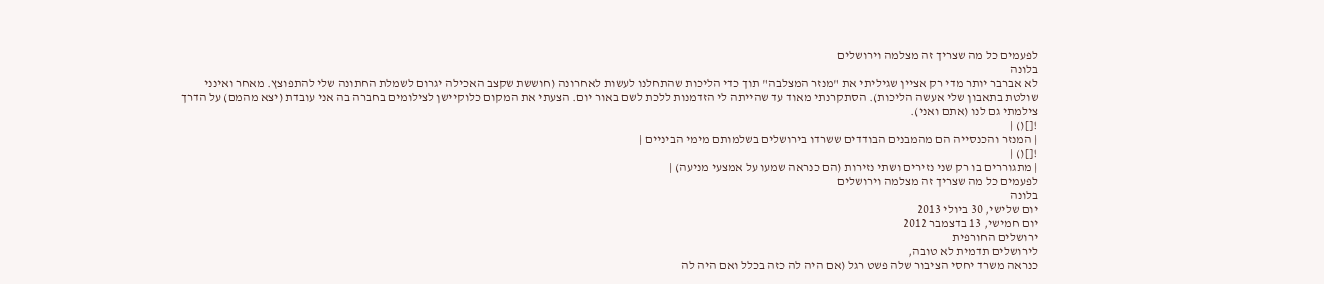לפעמים כל מה שצריך זה מצלמה וירושלים
בלונה
לא אברבר יותר מדי רק אציין שגיליתי את "מנזר המצלבה" תוך כדי הליכות שהתחלנו לעשות לאחרונה (חוששת שקצב האכילה יגרום לשמלת החתונה שלי להתפוצץ. מאחר ואינני שולטת בתאבון שלי אעשה הליכות). הסתקרנתי מאוד עד שהייתה לי הזדמנות ללכת לשם באור יום. הצעתי את המקום כלוקיישן לצילומים בחברה בה אני עובדת (יצא מהמם) על הדרך צילמתי גם לנו (אתם ואני).
![]() |
| המנזר והכנסייה הם מהמבנים הבודדים ששרדו בירושלים בשלמותם מימי הביניים |
![]() |
| מתגוררים בו רק שני נזירים ושתי נזירות (הם כנראה שמעו על אמצעי מניעה) |
לפעמים כל מה שצריך זה מצלמה וירושלים
בלונה
יום שלישי, 30 ביולי 2013
יום חמישי, 13 בדצמבר 2012
ירושלים החורפית
לירושלים תדמית לא טובה,
כנראה משרד יחסי הציבור שלה פשט רגל (אם היה לה כזה בכלל ואם היה לה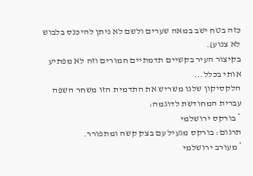כזה בטח ישב במאה שערים ולשם לא ניתן להיכנס בלבוש לא צנוע).
בקיצור העיר בקשיים תדמתיים חמורים וזה לא מפתיע אותי בכלל...
הלקסיקון שלנו משריש את התדמית הזו משחר השפה עברית המחודשת לדוגמה:
* בורקס ירושלמי
תרגום: בורקס מגעיל עם בצק קשה ומתפורר.
* מעורב ירושלמי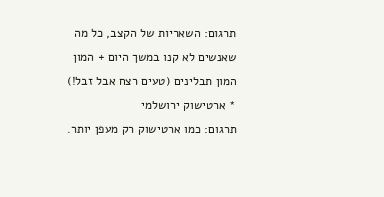תרגום: השאריות של הקצב, כל מה שאנשים לא קנו במשך היום + המון המון תבלינים (טעים רצח אבל זבל!)
* ארטישוק ירושלמי
תרגום: כמו ארטישוק רק מעפן יותר.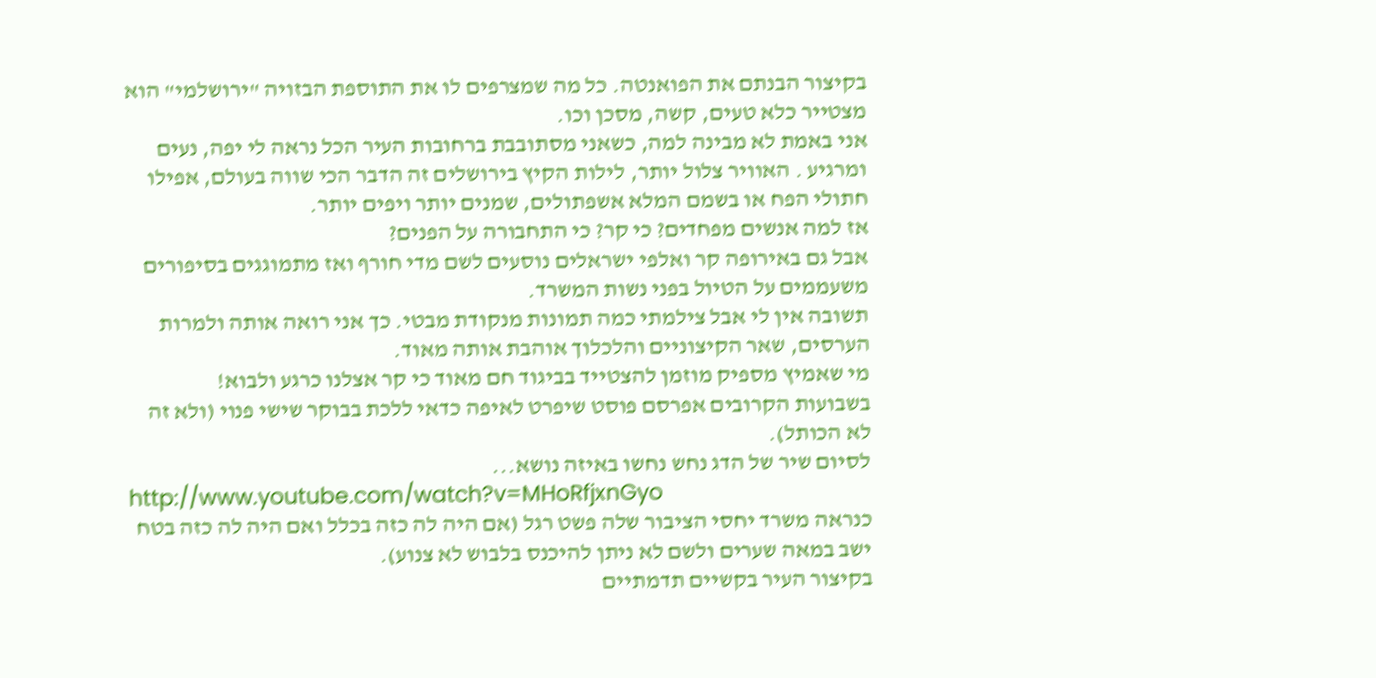בקיצור הבנתם את הפואנטה. כל מה שמצרפים לו את התוספת הבזויה "ירושלמי" הוא מצטייר כלא טעים, קשה, מסכן וכו.
אני באמת לא מבינה למה, כשאני מסתובבת ברחובות העיר הכל נראה לי יפה, נעים ומרגיע . האוויר צלול יותר, לילות הקיץ בירושלים זה הדבר הכי שווה בעולם, אפילו חתולי הפח או בשמם המלא אשפתולים, שמנים יותר ויפים יותר.
אז למה אנשים מפחדים? כי קר? כי התחבורה על הפנים?
אבל גם באירופה קר ואלפי ישראלים נוסעים לשם מדי חורף ואז מתמוגגים בסיפורים משעממים על הטיול בפני נשות המשרד.
תשובה אין לי אבל צילמתי כמה תמונות מנקודת מבטי. כך אני רואה אותה ולמרות הערסים, שאר הקיצוניים והלכלוך אוהבת אותה מאוד.
מי שאמיץ מספיק מוזמן להצטייד בביגוד חם מאוד כי קר אצלנו כרגע ולבוא!
בשבועות הקרובים אפרסם פוסט שיפרט לאיפה כדאי ללכת בבוקר שישי פנוי (ולא זה לא הכותל).
לסיום שיר של הדג נחש נחשו באיזה נושא...
http://www.youtube.com/watch?v=MHoRfjxnGyo
כנראה משרד יחסי הציבור שלה פשט רגל (אם היה לה כזה בכלל ואם היה לה כזה בטח ישב במאה שערים ולשם לא ניתן להיכנס בלבוש לא צנוע).
בקיצור העיר בקשיים תדמתיים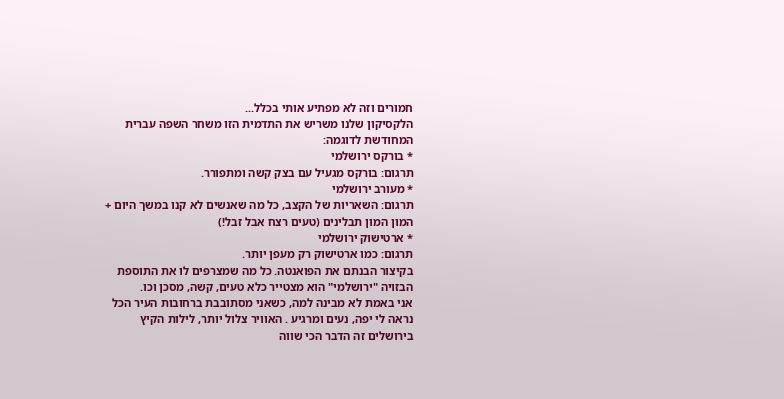חמורים וזה לא מפתיע אותי בכלל...
הלקסיקון שלנו משריש את התדמית הזו משחר השפה עברית המחודשת לדוגמה:
* בורקס ירושלמי
תרגום: בורקס מגעיל עם בצק קשה ומתפורר.
* מעורב ירושלמי
תרגום: השאריות של הקצב, כל מה שאנשים לא קנו במשך היום + המון המון תבלינים (טעים רצח אבל זבל!)
* ארטישוק ירושלמי
תרגום: כמו ארטישוק רק מעפן יותר.
בקיצור הבנתם את הפואנטה. כל מה שמצרפים לו את התוספת הבזויה "ירושלמי" הוא מצטייר כלא טעים, קשה, מסכן וכו.
אני באמת לא מבינה למה, כשאני מסתובבת ברחובות העיר הכל נראה לי יפה, נעים ומרגיע . האוויר צלול יותר, לילות הקיץ בירושלים זה הדבר הכי שווה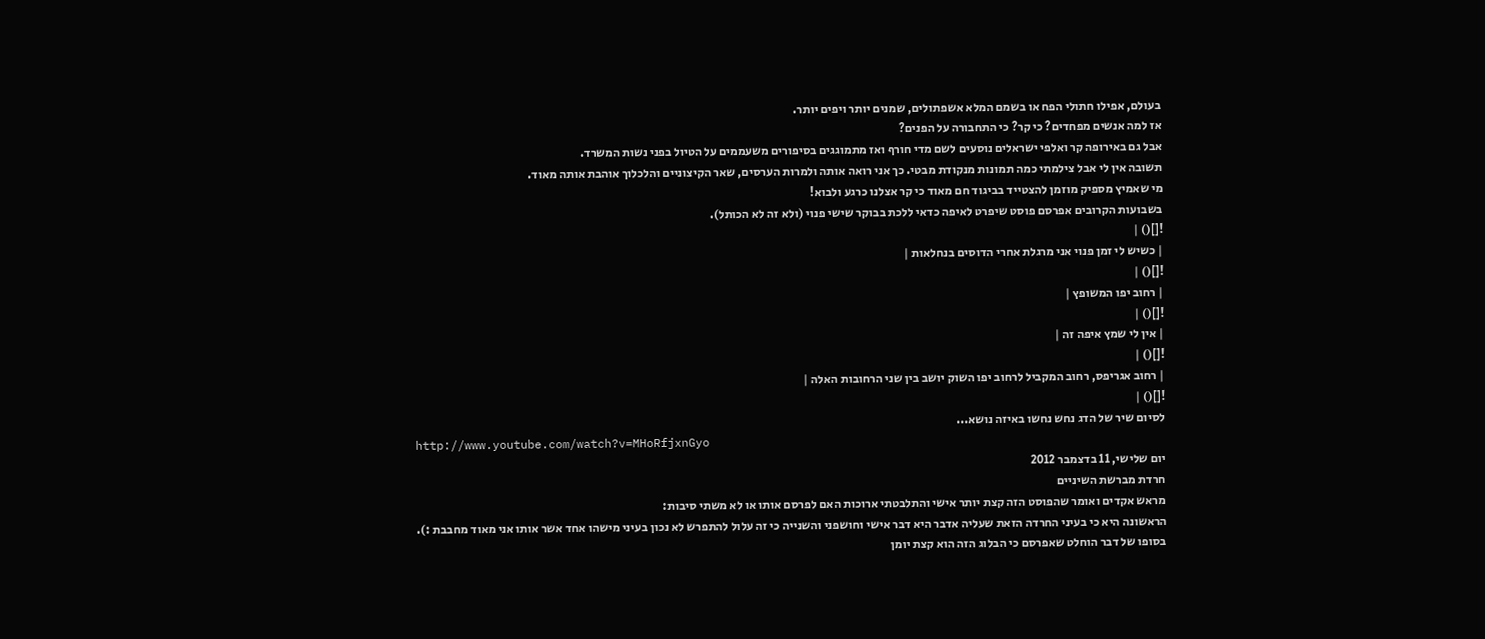בעולם, אפילו חתולי הפח או בשמם המלא אשפתולים, שמנים יותר ויפים יותר.
אז למה אנשים מפחדים? כי קר? כי התחבורה על הפנים?
אבל גם באירופה קר ואלפי ישראלים נוסעים לשם מדי חורף ואז מתמוגגים בסיפורים משעממים על הטיול בפני נשות המשרד.
תשובה אין לי אבל צילמתי כמה תמונות מנקודת מבטי. כך אני רואה אותה ולמרות הערסים, שאר הקיצוניים והלכלוך אוהבת אותה מאוד.
מי שאמיץ מספיק מוזמן להצטייד בביגוד חם מאוד כי קר אצלנו כרגע ולבוא!
בשבועות הקרובים אפרסם פוסט שיפרט לאיפה כדאי ללכת בבוקר שישי פנוי (ולא זה לא הכותל).
![]() |
| כשיש לי זמן פנוי אני מרגלת אחרי הדוסים בנחלאות |
![]() |
| רחוב יפו המשופץ |
![]() |
| אין לי שמץ איפה זה |
![]() |
| רחוב אגריפס, רחוב המקביל לרחוב יפו השוק יושב בין שני הרחובות האלה |
![]() |
לסיום שיר של הדג נחש נחשו באיזה נושא...
http://www.youtube.com/watch?v=MHoRfjxnGyo
יום שלישי, 11 בדצמבר 2012
חרדת מברשת השיניים
מראש אקדים ואומר שהפוסט הזה קצת יותר אישי והתלבטתי ארוכות האם לפרסם אותו או לא משתי סיבות:
הראשונה היא כי בעיני החרדה הזאת שעליה אדבר היא דבר אישי וחושפני והשנייה כי זה עלול להתפרש לא נכון בעיני מישהו אחד אשר אותו אני מאוד מחבבת :).
בסופו של דבר הוחלט שאפרסם כי הבלוג הזה הוא קצת יומן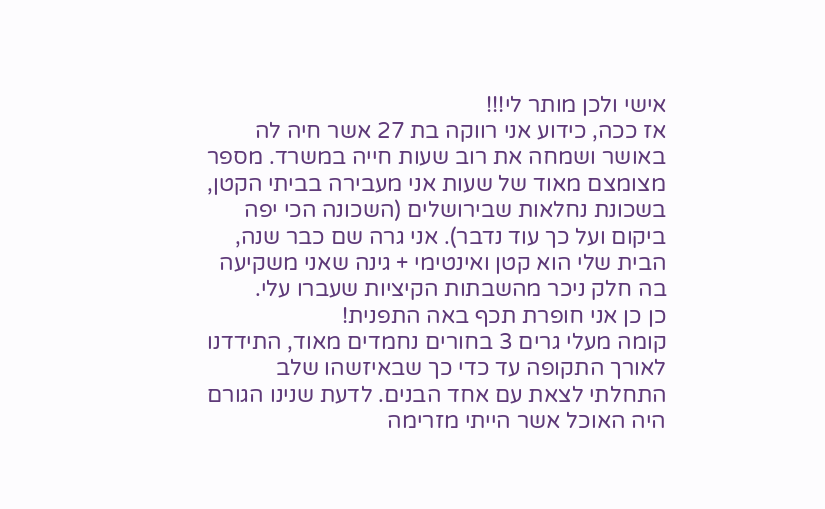אישי ולכן מותר לי!!!
אז ככה, כידוע אני רווקה בת 27 אשר חיה לה באושר ושמחה את רוב שעות חייה במשרד. מספר מצומצם מאוד של שעות אני מעבירה בביתי הקטן, בשכונת נחלאות שבירושלים (השכונה הכי יפה ביקום ועל כך עוד נדבר). אני גרה שם כבר שנה, הבית שלי הוא קטן ואינטימי + גינה שאני משקיעה בה חלק ניכר מהשבתות הקיציות שעברו עלי.
כן כן אני חופרת תכף באה התפנית!
קומה מעלי גרים 3 בחורים נחמדים מאוד, התידדנו לאורך התקופה עד כדי כך שבאיזשהו שלב התחלתי לצאת עם אחד הבנים. לדעת שנינו הגורם היה האוכל אשר הייתי מזרימה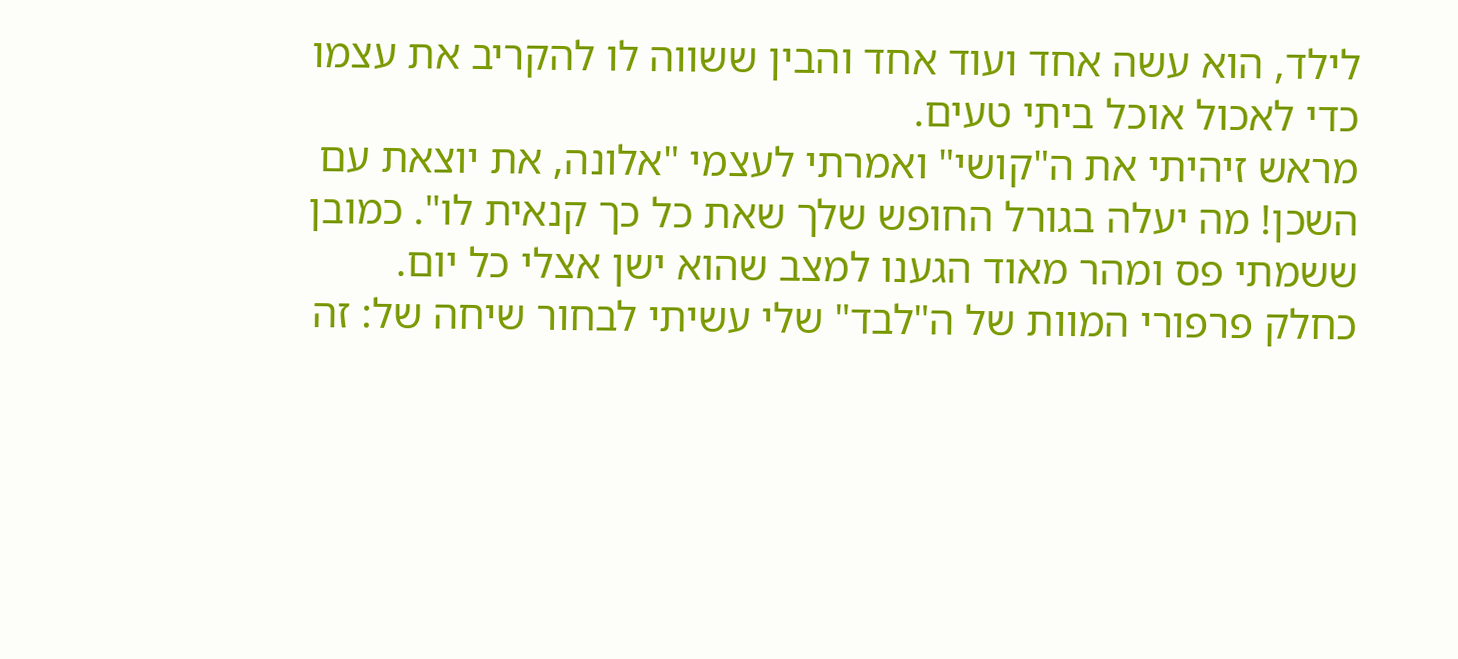לילד, הוא עשה אחד ועוד אחד והבין ששווה לו להקריב את עצמו כדי לאכול אוכל ביתי טעים.
מראש זיהיתי את ה"קושי" ואמרתי לעצמי "אלונה, את יוצאת עם השכן! מה יעלה בגורל החופש שלך שאת כל כך קנאית לו". כמובן ששמתי פס ומהר מאוד הגענו למצב שהוא ישן אצלי כל יום.
כחלק פרפורי המוות של ה"לבד" שלי עשיתי לבחור שיחה של: זה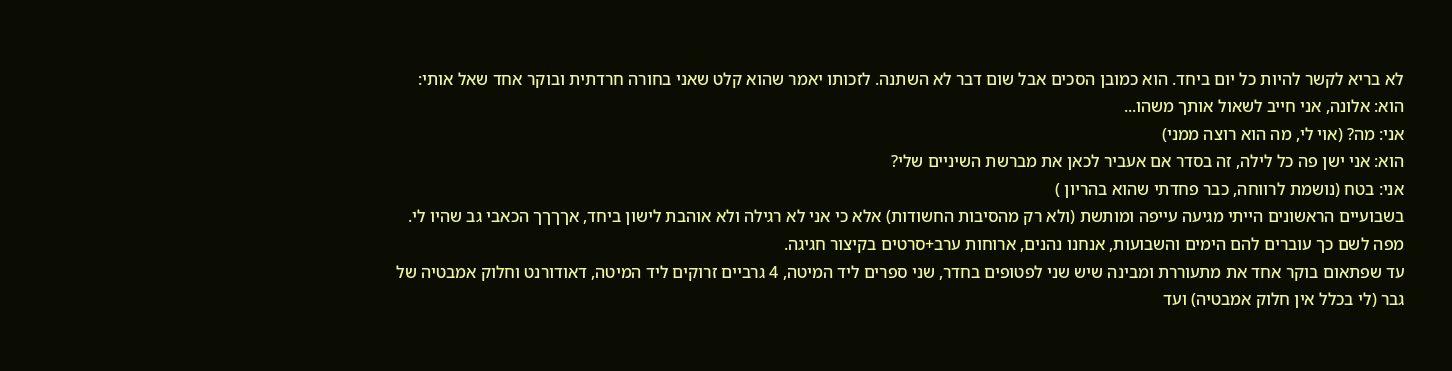לא בריא לקשר להיות כל יום ביחד. הוא כמובן הסכים אבל שום דבר לא השתנה. לזכותו יאמר שהוא קלט שאני בחורה חרדתית ובוקר אחד שאל אותי:
הוא: אלונה, אני חייב לשאול אותך משהו...
אני: מה? (אוי לי, מה הוא רוצה ממני)
הוא: אני ישן פה כל לילה, זה בסדר אם אעביר לכאן את מברשת השיניים שלי?
אני: בטח (נושמת לרווחה, כבר פחדתי שהוא בהריון )
בשבועיים הראשונים הייתי מגיעה עייפה ומותשת (ולא רק מהסיבות החשודות) אלא כי אני לא רגילה ולא אוהבת לישון ביחד, אךךךך הכאבי גב שהיו לי.
מפה לשם כך עוברים להם הימים והשבועות, אנחנו נהנים, ארוחות ערב+סרטים בקיצור חגיגה.
עד שפתאום בוקר אחד את מתעוררת ומבינה שיש שני לפטופים בחדר, שני ספרים ליד המיטה, 4 גרביים זרוקים ליד המיטה, דאודורנט וחלוק אמבטיה של גבר (לי בכלל אין חלוק אמבטיה) ועד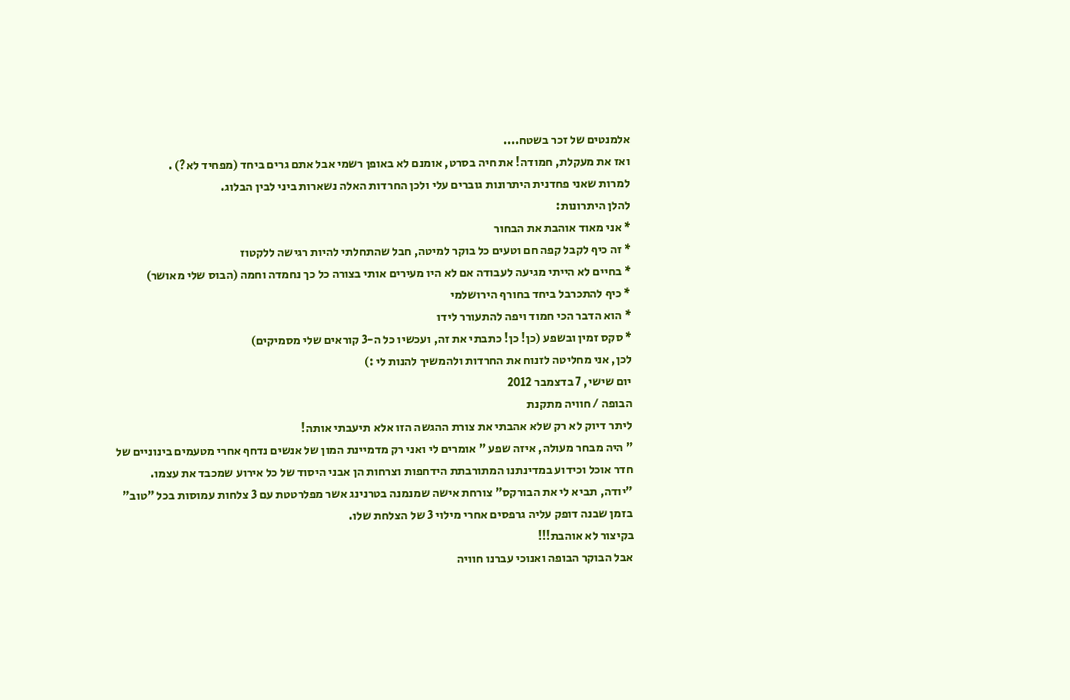אלמנטים של זכר בשטח....
ואז את מעקלת, חמודה! את חיה בסרט, אומנם לא באופן רשמי אבל אתם גרים ביחד (מפחיד לא?) .
למרות שאני פחדנית היתרונות גוברים עלי ולכן החרדות האלה נשארות ביני לבין הבלוג.
להלן היתרונות:
* אני מאוד אוהבת את הבחור
* זה כיף לקבל קפה חם וטעים כל בוקר למיטה, חבל שהתחלתי להיות רגישה ללקטוז
* בחיים לא הייתי מגיעה לעבודה אם לא היו מעירים אותי בצורה כל כך נחמדה וחמה (הבוס שלי מאושר)
* כיף להתכרבל ביחד בחורף הירושלמי
* הוא הדבר הכי חמוד ויפה להתעורר לידו
* סקס זמין ובשפע (כן! כן! כתבתי את זה, ועכשיו כל ה-3 קוראים שלי מסמיקים)
לכן, אני מחליטה לזנוח את החרדות ולהמשיך להנות לי :)
יום שישי, 7 בדצמבר 2012
הבופה / חוויה מתקנת
ליתר דיוק לא רק שלא אהבתי את צורת ההגשה הזו אלא תיעבתי אותה!
" היה מבחר מעולה, איזה שפע " אומרים לי ואני רק מדמיינת המון של אנשים נדחף אחרי מטעמים בינוניים של חדר אוכל וכידוע במדינתנו המתורבתת הידחפות וצרחות הן אבני היסוד של כל אירוע שמכבד את עצמו.
"יודה, תביא לי את הבורקס" צורחת אישה שמנמנה בטרנינג אשר מפלרטטת עם 3 צלחות עמוסות בכל "טוב" בזמן שבנה דופק עליה גרפסים אחרי מילוי 3 של הצלחת שלו.
בקיצור לא אוהבת!!!
אבל הבוקר הבופה ואנוכי עברנו חוויה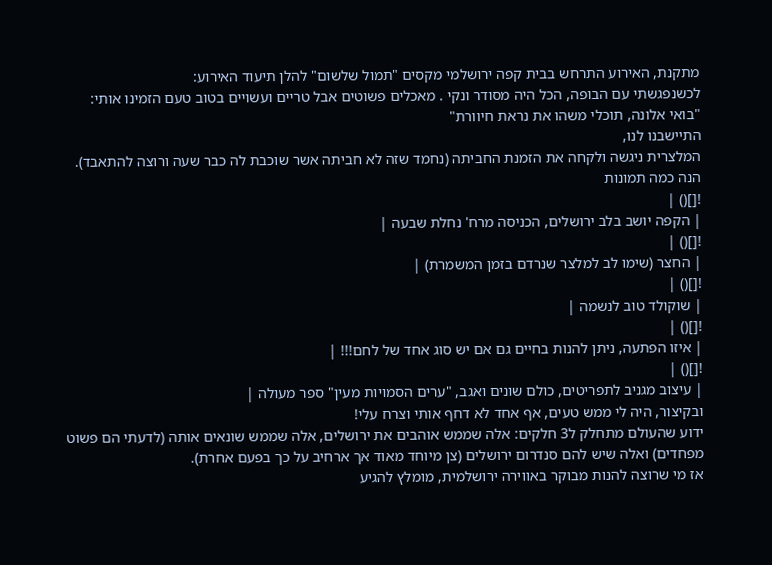מתקנת, האירוע התרחש בבית קפה ירושלמי מקסים "תמול שלשום" להלן תיעוד האירוע:
לכשנפגשתי עם הבופה, הכל היה מסודר ונקי . מאכלים פשוטים אבל טריים ועשויים בטוב טעם הזמינו אותי: "בואי אלונה, תוכלי משהו את נראת חיוורת"
התיישבנו לנו,
המלצרית ניגשה ולקחה את הזמנת החביתה (נחמד שזה לא חביתה אשר שוכבת לה כבר שעה ורוצה להתאבד).
הנה כמה תמונות
![]() |
| הקפה יושב בלב ירושלים, הכניסה מרח' נחלת שבעה |
![]() |
| החצר (שימו לב למלצר שנרדם בזמן המשמרת) |
![]() |
| שוקולד טוב לנשמה |
![]() |
| איזו הפתעה, ניתן להנות בחיים גם אם יש סוג אחד של לחם!!! |
![]() |
| עיצוב מגניב לתפריטים, כולם שונים ואגב, "ערים הסמויות מעין" ספר מעולה |
ובקיצור, היה לי ממש טעים, אף אחד לא דחף אותי וצרח עלי!
ידוע שהעולם מתחלק ל3 חלקים: אלה שממש אוהבים את ירושלים, אלה שממש שונאים אותה (לדעתי הם פשוט מפחדים) ואלה שיש להם סנדרום ירושלים (צן מיוחד מאוד אך ארחיב על כך בפעם אחרת).
אז מי שרוצה להנות מבוקר באווירה ירושלמית, מומלץ להגיע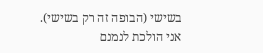בשישי (הבופה זה רק בשישי).
אני הולכת לנמנם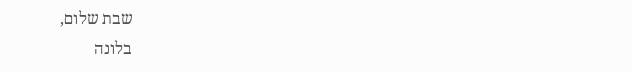שבת שלום,
בלונה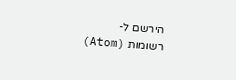הירשם ל-
רשומות (Atom)